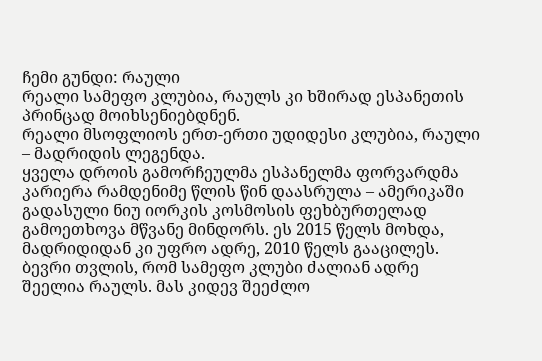ჩემი გუნდი: რაული
რეალი სამეფო კლუბია, რაულს კი ხშირად ესპანეთის პრინცად მოიხსენიებდნენ.
რეალი მსოფლიოს ერთ-ერთი უდიდესი კლუბია, რაული – მადრიდის ლეგენდა.
ყველა დროის გამორჩეულმა ესპანელმა ფორვარდმა კარიერა რამდენიმე წლის წინ დაასრულა – ამერიკაში გადასული ნიუ იორკის კოსმოსის ფეხბურთელად გამოეთხოვა მწვანე მინდორს. ეს 2015 წელს მოხდა, მადრიდიდან კი უფრო ადრე, 2010 წელს გააცილეს.
ბევრი თვლის, რომ სამეფო კლუბი ძალიან ადრე შეელია რაულს. მას კიდევ შეეძლო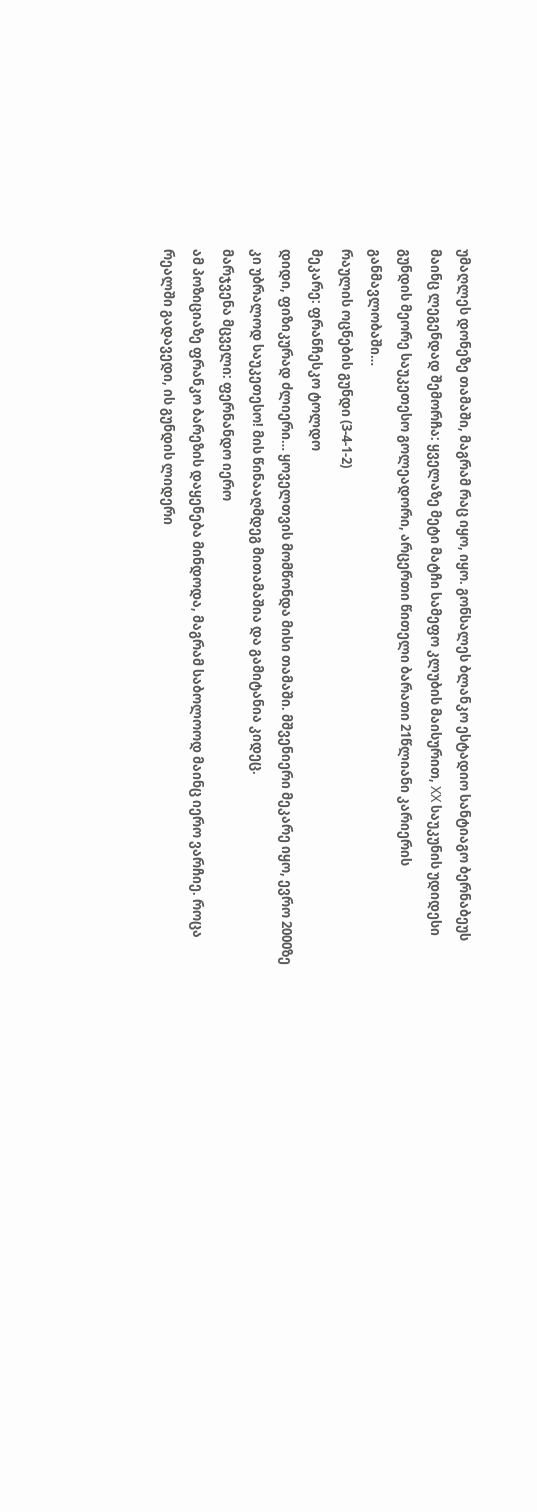უმაღლეს დონეზე თამაში, მაგრამ რაც იყო, იყო. გონსალეს ბლანკო ესტადიო სანტიაგო ბერნაბეუს მაინც ლეგენდად შემორჩა: ყველაზე მეტი მატჩი სამეფო კლუბის მაისურით, XX საუკუნის უდიდესი გუნდის მეორე საუკეთესო გოლეადორი, არცერთი წითელი ბარათი 21წლიანი კარიერის განმავლობაში…
რაულის ოცნების გუნდი (3-4-1-2)
მეკარე: ფრანჩესკო ტოლდო
დიდი, ფიზიკურად ძლიერი… ყოველთვის მომწონდა მისი თამაში. მშვენიერი მეკარე იყო, ევრო 2000ზე კი უბრალოდ საუკეთესო! მის წინააღმდეგ მითამაშია და გამიტანია კიდეც.
მარჯვენა მცველი: ფერნანდო იერო
ამ პოზიციაზე ფრანკო ბარეზის დაყენება მინდოდა, მაგრამ საბოლოოდ მაინც იერო ვარჩიე. როცა რეალში გადავედი, ის გუნდის ლიდერი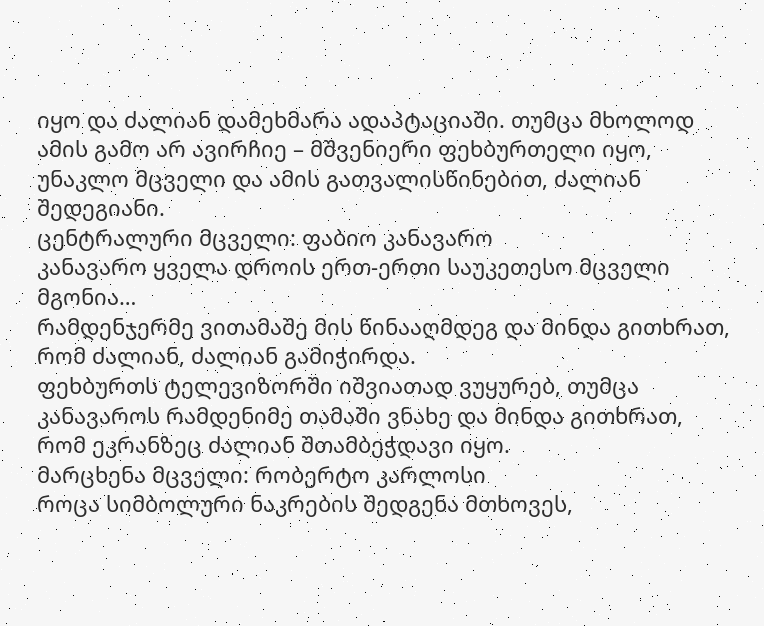იყო და ძალიან დამეხმარა ადაპტაციაში. თუმცა მხოლოდ ამის გამო არ ავირჩიე – მშვენიერი ფეხბურთელი იყო, უნაკლო მცველი და ამის გათვალისწინებით, ძალიან შედეგიანი.
ცენტრალური მცველი: ფაბიო კანავარო
კანავარო ყველა დროის ერთ-ერთი საუკეთესო მცველი მგონია…
რამდენჯერმე ვითამაშე მის წინააღმდეგ და მინდა გითხრათ, რომ ძალიან, ძალიან გამიჭირდა.
ფეხბურთს ტელევიზორში იშვიათად ვუყურებ, თუმცა კანავაროს რამდენიმე თამაში ვნახე და მინდა გითხრათ, რომ ეკრანზეც ძალიან შთამბეჭდავი იყო.
მარცხენა მცველი: რობერტო კარლოსი
როცა სიმბოლური ნაკრების შედგენა მთხოვეს,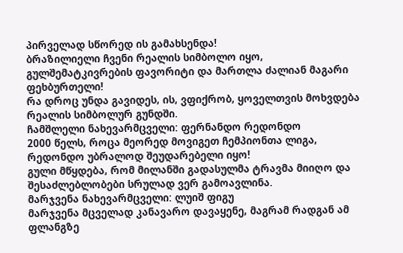პირველად სწორედ ის გამახსენდა!
ბრაზილიელი ჩვენი რეალის სიმბოლო იყო, გულშემატკივრების ფავორიტი და მართლა ძალიან მაგარი ფეხბურთელი!
რა დროც უნდა გავიდეს, ის, ვფიქრობ, ყოველთვის მოხვდება რეალის სიმბოლურ გუნდში.
ჩამშლელი ნახევარმცველი: ფერნანდო რედონდო
2000 წელს, როცა მეორედ მოვიგეთ ჩემპიონთა ლიგა, რედონდო უბრალოდ შეუდარებელი იყო!
გული მწყდება, რომ მილანში გადასულმა ტრავმა მიიღო და შესაძლებლობები სრულად ვერ გამოავლინა.
მარჯვენა ნახევარმცველი: ლუიშ ფიგუ
მარჯვენა მცველად კანავარო დავაყენე, მაგრამ რადგან ამ ფლანგზე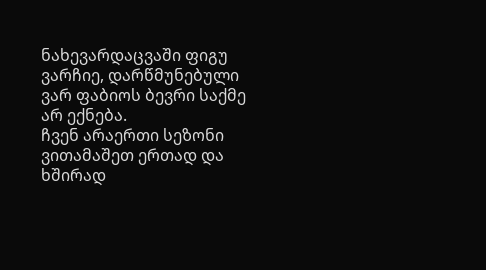ნახევარდაცვაში ფიგუ ვარჩიე, დარწმუნებული ვარ ფაბიოს ბევრი საქმე არ ექნება.
ჩვენ არაერთი სეზონი ვითამაშეთ ერთად და ხშირად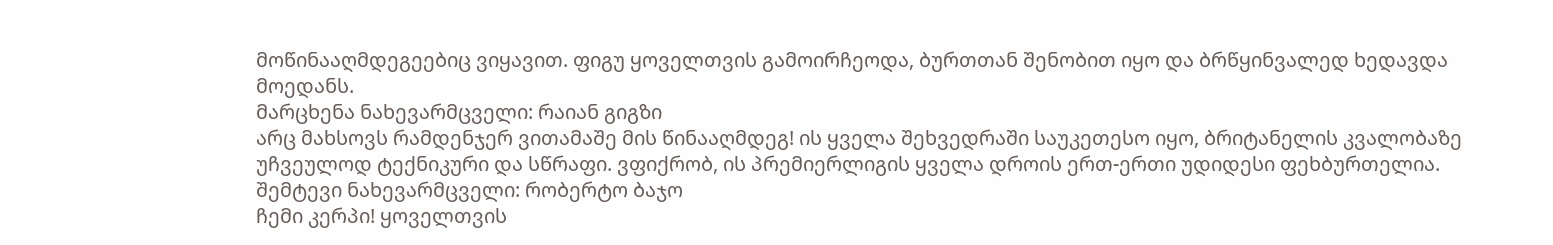მოწინააღმდეგეებიც ვიყავით. ფიგუ ყოველთვის გამოირჩეოდა, ბურთთან შენობით იყო და ბრწყინვალედ ხედავდა მოედანს.
მარცხენა ნახევარმცველი: რაიან გიგზი
არც მახსოვს რამდენჯერ ვითამაშე მის წინააღმდეგ! ის ყველა შეხვედრაში საუკეთესო იყო, ბრიტანელის კვალობაზე უჩვეულოდ ტექნიკური და სწრაფი. ვფიქრობ, ის პრემიერლიგის ყველა დროის ერთ-ერთი უდიდესი ფეხბურთელია.
შემტევი ნახევარმცველი: რობერტო ბაჯო
ჩემი კერპი! ყოველთვის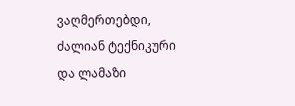ვაღმერთებდი, ძალიან ტექნიკური და ლამაზი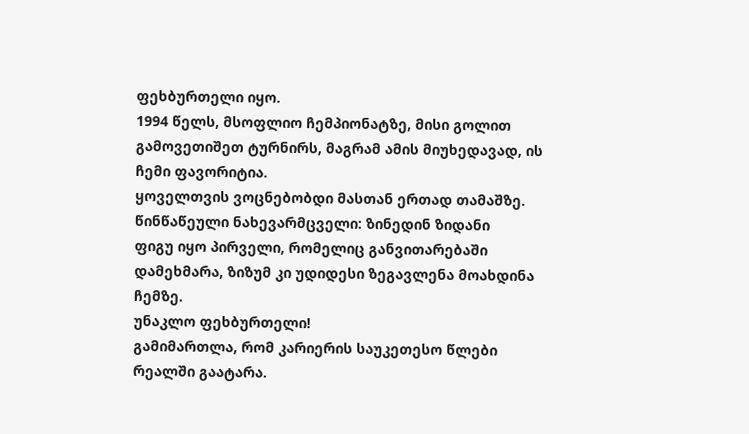ფეხბურთელი იყო.
1994 წელს, მსოფლიო ჩემპიონატზე, მისი გოლით გამოვეთიშეთ ტურნირს, მაგრამ ამის მიუხედავად, ის ჩემი ფავორიტია.
ყოველთვის ვოცნებობდი მასთან ერთად თამაშზე.
წინწაწეული ნახევარმცველი: ზინედინ ზიდანი
ფიგუ იყო პირველი, რომელიც განვითარებაში დამეხმარა, ზიზუმ კი უდიდესი ზეგავლენა მოახდინა ჩემზე.
უნაკლო ფეხბურთელი!
გამიმართლა, რომ კარიერის საუკეთესო წლები რეალში გაატარა.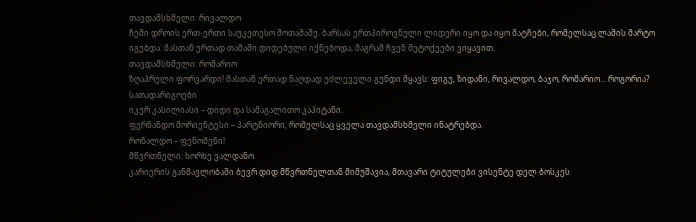თავდამსხმელი: რივალდო
ჩემი დროის ერთ-ერთი საუკეთესო მოთამაშე. ბარსას ერთპიროვნული ლიდერი იყო და იყო მატჩები, რომელსაც ლამის მარტო იგებდა. მასთან ერთად თამაში დიდებული იქნებოდა, მაგრამ ჩვენ მეტოქეები ვიყავით.
თავდამსხმელი: რომარიო
ზღაპრული ფორვარდი! მასთან ერთად ნაღდად უძლეველი გუნდი მყავს: ფიგუ, ზიდანი, რივალდო, ბაჯო, რომარიო… როგორია?
სათადარიგოები
იკერ კასილიასი – დიდი და სამაგალითო კაპიტანი.
ფერნანდო მორიენტესი – პარტნიორი, რომელსაც ყველა თავდამსხმელი ინატრებდა.
რონალდო – ფენომენი!
მწვრთნელი: ხორხე ვალდანო
კარიერის განმავლობაში ბევრ დიდ მწვრთნელთან მიმუშავია, მთავარი ტიტულები ვისენტე დელ ბოსკეს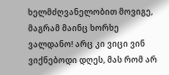ხელმძღვანელობით მოვიგე, მაგრამ მაინც ხორხე ვალდანო! არც კი ვიცი ვინ ვიქნებოდი დღეს, მას რომ არ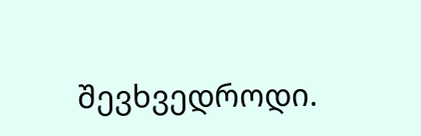შევხვედროდი.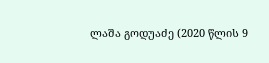ლაშა გოდუაძე (2020 წლის 9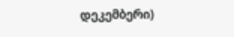დეკემბერი)